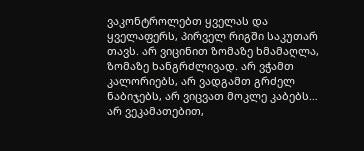ვაკონტროლებთ ყველას და ყველაფერს, პირველ რიგში საკუთარ თავს. არ ვიცინით ზომაზე ხმამაღლა, ზომაზე ხანგრძლივად. არ ვჭამთ კალორიებს, არ ვადგამთ გრძელ ნაბიჯებს, არ ვიცვათ მოკლე კაბებს… არ ვეკამათებით,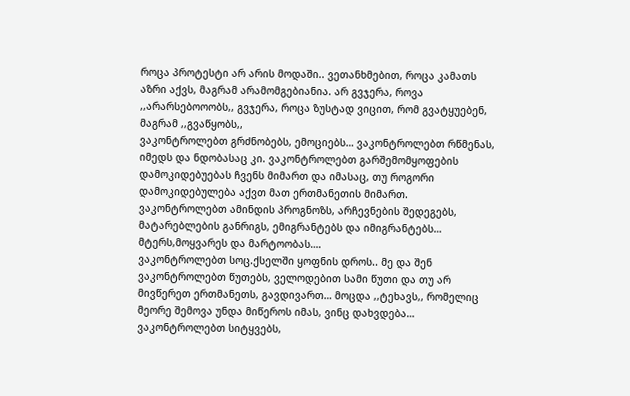როცა პროტესტი არ არის მოდაში.. ვეთანხმებით, როცა კამათს აზრი აქვს, მაგრამ არამომგებიანია. არ გვჯერა, როვა ,,არარსებოოობს,, გვჯერა, როცა ზუსტად ვიცით, რომ გვატყუებენ, მაგრამ ,,გვაწყობს,,
ვაკონტროლებთ გრძნობებს, ემოციებს… ვაკონტროლებთ რწმენას, იმედს და ნდობასაც კი. ვაკონტროლებთ გარშემომყოფების დამოკიდებუებას ჩვენს მიმართ და იმასაც, თუ როგორი დამოკიდებულება აქვთ მათ ერთმანეთის მიმართ.
ვაკონტროლებთ ამინდის პროგნოზს, არჩევნების შედეგებს, მატარებლების განრიგს, ემიგრანტებს და იმიგრანტებს… მტერს,მოყვარეს და მარტოობას….
ვაკონტროლებთ სოც.ქსელში ყოფნის დროს.. მე და შენ ვაკონტროლებთ წუთებს, ველოდებით სამი წუთი და თუ არ მივწერეთ ერთმანეთს, გავდივართ… მოცდა ,,ტეხავს,, რომელიც მეორე შემოვა უნდა მიწეროს იმას, ვინც დახვდება…
ვაკონტროლებთ სიტყვებს,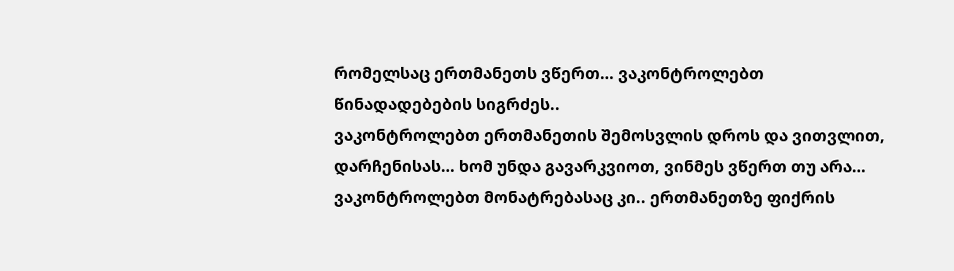რომელსაც ერთმანეთს ვწერთ… ვაკონტროლებთ წინადადებების სიგრძეს..
ვაკონტროლებთ ერთმანეთის შემოსვლის დროს და ვითვლით, დარჩენისას… ხომ უნდა გავარკვიოთ, ვინმეს ვწერთ თუ არა…
ვაკონტროლებთ მონატრებასაც კი.. ერთმანეთზე ფიქრის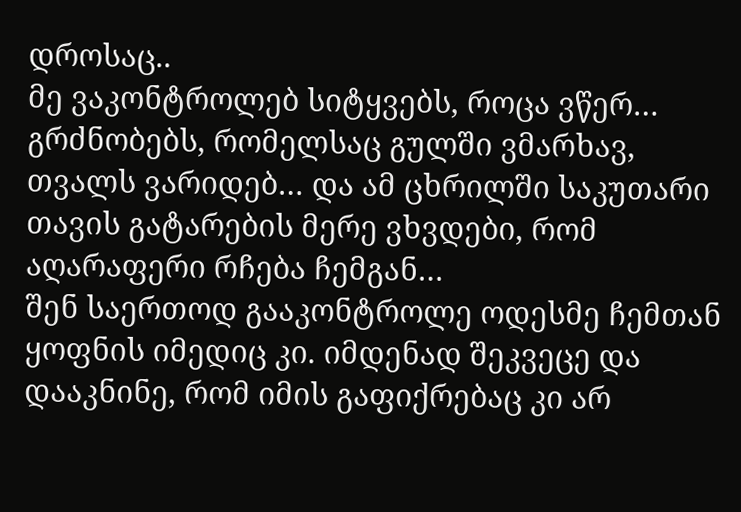დროსაც..
მე ვაკონტროლებ სიტყვებს, როცა ვწერ… გრძნობებს, რომელსაც გულში ვმარხავ, თვალს ვარიდებ… და ამ ცხრილში საკუთარი თავის გატარების მერე ვხვდები, რომ აღარაფერი რჩება ჩემგან…
შენ საერთოდ გააკონტროლე ოდესმე ჩემთან ყოფნის იმედიც კი. იმდენად შეკვეცე და დააკნინე, რომ იმის გაფიქრებაც კი არ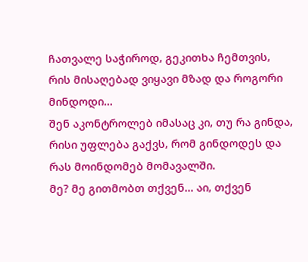ჩათვალე საჭიროდ, გეკითხა ჩემთვის, რის მისაღებად ვიყავი მზად და როგორი მინდოდი…
შენ აკონტროლებ იმასაც კი, თუ რა გინდა, რისი უფლება გაქვს, რომ გინდოდეს და რას მოინდომებ მომავალში.
მე? მე გითმობთ თქვენ… აი, თქვენ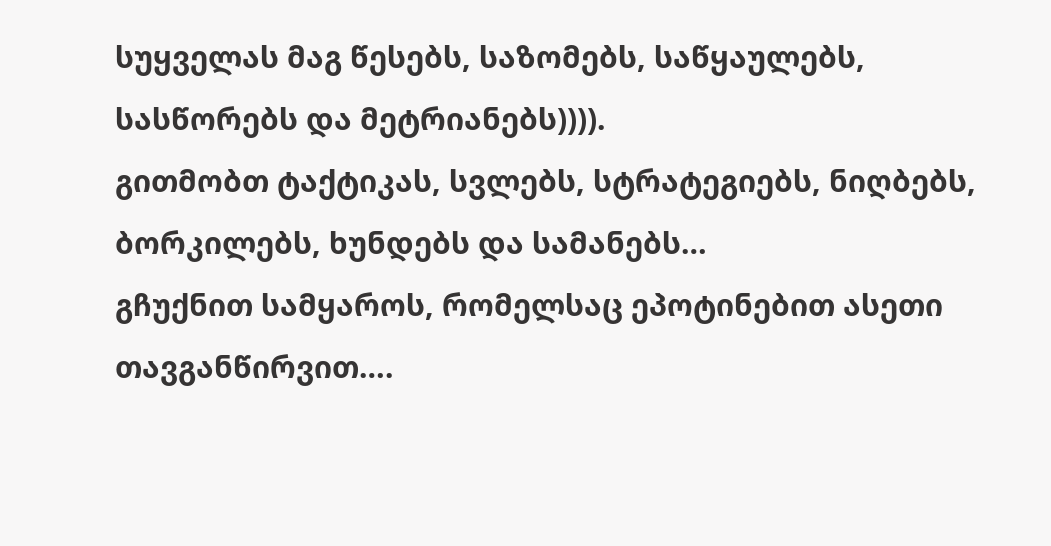სუყველას მაგ წესებს, საზომებს, საწყაულებს, სასწორებს და მეტრიანებს)))).
გითმობთ ტაქტიკას, სვლებს, სტრატეგიებს, ნიღბებს, ბორკილებს, ხუნდებს და სამანებს…
გჩუქნით სამყაროს, რომელსაც ეპოტინებით ასეთი თავგანწირვით….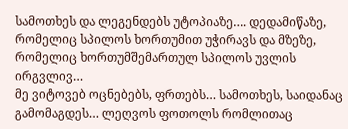სამოთხეს და ლეგენდებს უტოპიაზე…. დედამიწაზე, რომელიც სპილოს ხორთუმით უჭირავს და მზეზე, რომელიც ხორთუმშემართულ სპილოს უვლის ირგვლივ…
მე ვიტოვებ ოცნებებს, ფრთებს… სამოთხეს, საიდანაც გამომაგდეს… ლეღვოს ფოთოლს რომლითაც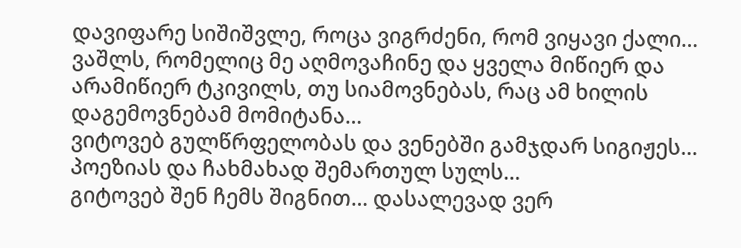დავიფარე სიშიშვლე, როცა ვიგრძენი, რომ ვიყავი ქალი… ვაშლს, რომელიც მე აღმოვაჩინე და ყველა მიწიერ და არამიწიერ ტკივილს, თუ სიამოვნებას, რაც ამ ხილის დაგემოვნებამ მომიტანა…
ვიტოვებ გულწრფელობას და ვენებში გამჯდარ სიგიჟეს… პოეზიას და ჩახმახად შემართულ სულს…
გიტოვებ შენ ჩემს შიგნით… დასალევად ვერ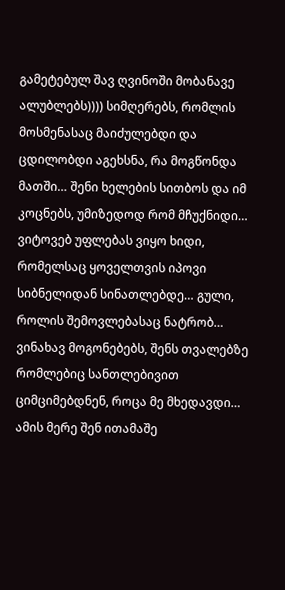გამეტებულ შავ ღვინოში მობანავე ალუბლებს)))) სიმღერებს, რომლის მოსმენასაც მაიძულებდი და ცდილობდი აგეხსნა, რა მოგწონდა მათში… შენი ხელების სითბოს და იმ კოცნებს, უმიზედოდ რომ მჩუქნიდი…
ვიტოვებ უფლებას ვიყო ხიდი, რომელსაც ყოველთვის იპოვი სიბნელიდან სინათლებდე… გული, როლის შემოვლებასაც ნატრობ…
ვინახავ მოგონებებს, შენს თვალებზე რომლებიც სანთლებივით ციმციმებდნენ, როცა მე მხედავდი…
ამის მერე შენ ითამაშე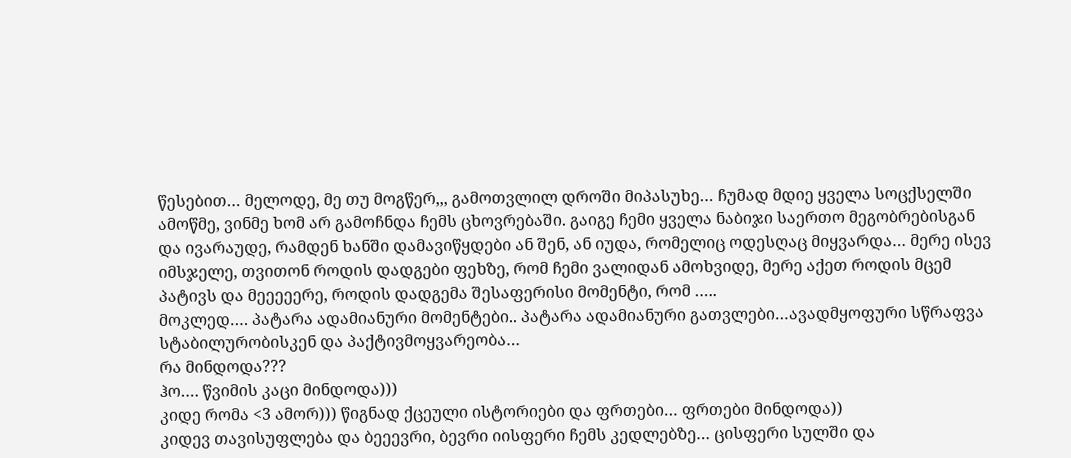წესებით… მელოდე, მე თუ მოგწერ,,, გამოთვლილ დროში მიპასუხე… ჩუმად მდიე ყველა სოცქსელში ამოწმე, ვინმე ხომ არ გამოჩნდა ჩემს ცხოვრებაში. გაიგე ჩემი ყველა ნაბიჯი საერთო მეგობრებისგან და ივარაუდე, რამდენ ხანში დამავიწყდები ან შენ, ან იუდა, რომელიც ოდესღაც მიყვარდა… მერე ისევ იმსჯელე, თვითონ როდის დადგები ფეხზე, რომ ჩემი ვალიდან ამოხვიდე, მერე აქეთ როდის მცემ პატივს და მეეეეერე, როდის დადგემა შესაფერისი მომენტი, რომ …..
მოკლედ…. პატარა ადამიანური მომენტები.. პატარა ადამიანური გათვლები…ავადმყოფური სწრაფვა სტაბილურობისკენ და პაქტივმოყვარეობა…
რა მინდოდა???
ჰო…. წვიმის კაცი მინდოდა)))
კიდე რომა <3 ამორ))) წიგნად ქცეული ისტორიები და ფრთები… ფრთები მინდოდა))
კიდევ თავისუფლება და ბეეევრი, ბევრი იისფერი ჩემს კედლებზე… ცისფერი სულში და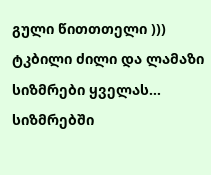გული წითთთელი )))
ტკბილი ძილი და ლამაზი სიზმრები ყველას… სიზმრებში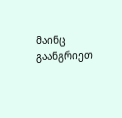მაინც გაანგრიეთ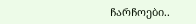ჩარჩოები..